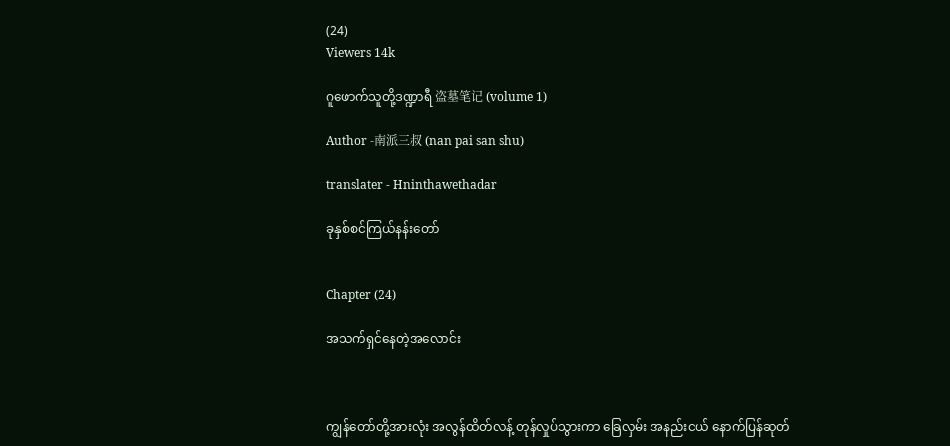(24)
Viewers 14k

ဂူဖောက်သူတို့ဒဏ္ဍာရီ 盗墓笔记 (volume 1)

Author -南派三叔 (nan pai san shu)

translater - Hninthawethadar

ခုနှစ်စင်ကြယ်နန်းတော်


Chapter (24)

အသက်ရှင်နေတဲ့အလောင်း



ကျွန်တော်တို့အားလုံး အလွန်ထိတ်လန့် တုန်လှုပ်သွားကာ ခြေလှမ်း အနည်းငယ် နောက်ပြန်ဆုတ်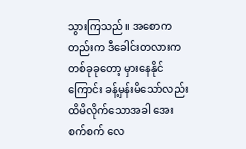သွားကြသည်။ အစောကတည်းက ဒီခေါင်းတလားက တစ်ခုခုတော့ မှားနေနိုင်ကြောင်း ခန့်မှန်းမိသော်လည်း ထိမိလိုက်သောအခါ အေးစက်စက် လေ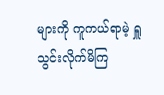များကို ကူကယ်ရာမဲ့ ရှူသွင်းလိုက်မိကြ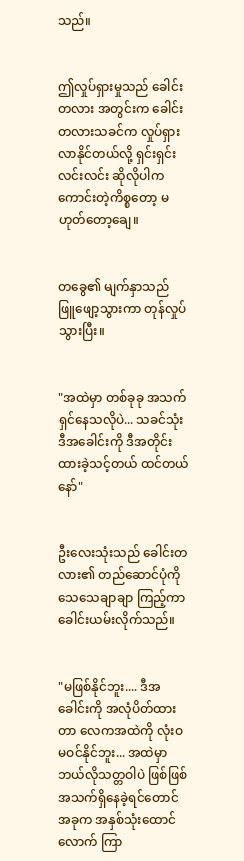သည်။


ဤလှုပ်ရှားမှုသည် ခေါင်းတလား အတွင်းက ခေါင်းတလားသခင်က လှုပ်ရှားလာနိုင်တယ်လို့ ရှင်းရှင်းလင်းလင်း ဆိုလိုပါက ကောင်းတဲ့ကိစ္စတော့ မဟုတ်တော့ချေ။


တခွေ၏ မျက်နှာသည် ဖြူဖျော့သွားကာ တုန်လှုပ်သွားပြီး။


"အထဲမှာ တစ်ခုခု အသက်ရှင်နေသလိုပဲ... သခင်သုံး ဒီအခေါင်းကို ဒီအတိုင်း ထားခဲ့သင့်တယ် ထင်တယ်နော်"


ဦးလေးသုံးသည် ခေါင်းတလား၏ တည်ဆောင်ပုံကို သေသေချာချာ ကြည့်ကာ ခေါင်းယမ်းလိုက်သည်။


"မဖြစ်နိုင်ဘူး.... ဒီအခေါင်းကို အလုံပိတ်ထားတာ လေကအထဲကို လုံးဝ မဝင်နိုင်ဘူး... အထဲမှာ ဘယ်လိုသတ္တဝါပဲ ဖြစ်ဖြစ် အသက်ရှိနေခဲ့ရင်တောင် အခုက အနှစ်သုံးထောင်လောက် ကြာ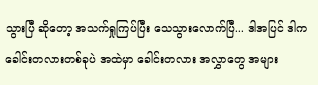သွားပြီ ဆိုတော့ အသက်ရှုကြပ်ပြီး သေသွားလောက်ပြီ... ဒါအပြင် ဒါက ခေါင်းတလားတစ်ခုပဲ အထဲမှာ ခေါင်းတလား အလွှာတွေ အများ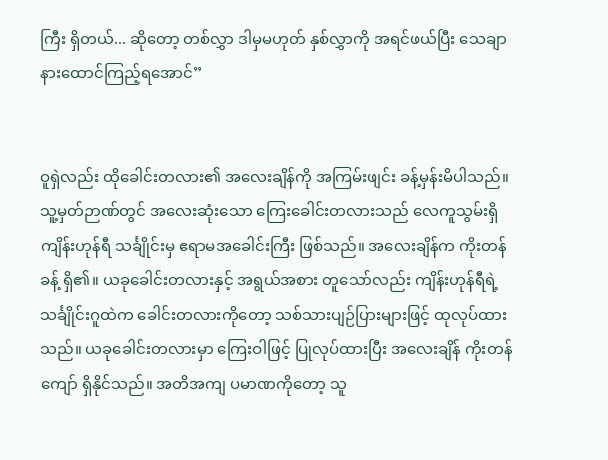ကြီး ရှိတယ်... ဆိုတော့ တစ်လွှာ ဒါမှမဟုတ် နှစ်လွှာကို အရင်ဖယ်ပြီး သေချာနားထောင်ကြည့်ရအောင်”


ဝူရှဲလည်း ထိုခေါင်းတလား၏ အလေးချိန်ကို အကြမ်းဖျင်း ခန့်မှန်းမိပါသည်။ သူ့မှတ်ဉာဏ်တွင် အလေးဆုံးသော ကြေးခေါင်းတလားသည် လေကူသွမ်းရှိ ကျိန်းဟုန်ရီ သင်္ချိုင်းမှ ဧရာမအခေါင်းကြီး ဖြစ်သည်။ အလေးချိန်က ကိုးတန်ခန့် ရှိ၏။ ယခုခေါင်းတလားနှင့် အရွယ်အစား တူသော်လည်း ကျိန်းဟုန်ရီရဲ့ သင်္ချိုင်းဂူထဲက ခေါင်းတလားကိုတော့ သစ်သားပျဉ်ပြားများဖြင့် ထုလုပ်ထားသည်။ ယခုခေါင်းတလားမှာ ကြေးဝါဖြင့် ပြုလုပ်ထားပြီး အလေးချိန် ကိုးတန်ကျော် ရှိနိုင်သည်။ အတိအကျ ပမာဏကိုတော့ သူ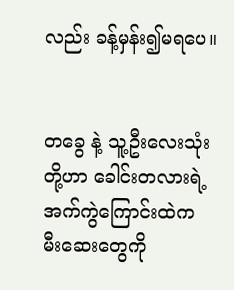လည်း ခန့်မှန်း၍မရပေ။


တခွေ နဲ့ သူ့ဦးလေးသုံးတို့ဟာ ခေါင်းတလားရဲ့ အက်ကွဲကြောင်းထဲက မီးဆေးတွေကို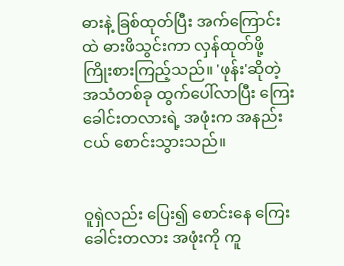ဓားနဲ့ ခြစ်ထုတ်ပြီး အက်ကြောင်းထဲ ဓားဖိသွင်းကာ လှန်ထုတ်ဖို့ ကြိုးစားကြည့်သည်။ 'ဖုန်း'ဆိုတဲ့ အသံတစ်ခု ထွက်ပေါ်လာပြီး ကြေးခေါင်းတလားရဲ့ အဖုံးက အနည်းငယ် စောင်းသွားသည်။


ဝူရှဲလည်း ပြေး၍ စောင်းနေ ကြေးခေါင်းတလား အဖုံးကို ကူ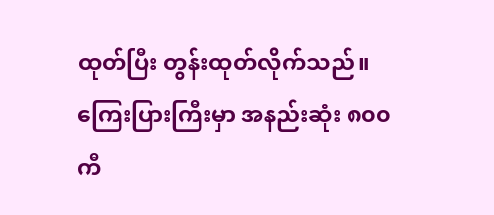ထုတ်ပြီး တွန်းထုတ်လိုက်သည်။ ကြေးပြားကြီးမှာ အနည်းဆုံး ၈၀၀ ကီ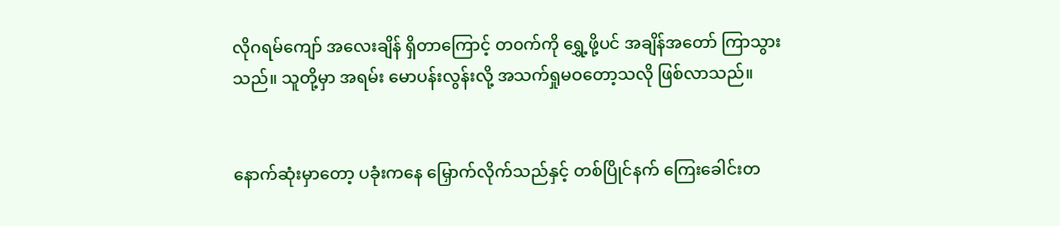လိုဂရမ်ကျော် အလေးချိန် ရှိတာကြောင့် တ၀က်ကို ရွှေ့ဖို့ပင် အချိန်အတော် ကြာသွားသည်။ သူတို့မှာ အရမ်း မောပန်းလွန်းလို့ အသက်ရှုမဝတော့သလို ဖြစ်လာသည်။


နောက်ဆုံးမှာတော့ ပခုံးကနေ မြှောက်လိုက်သည်နှင့် တစ်ပြိုင်နက် ကြေးခေါင်းတ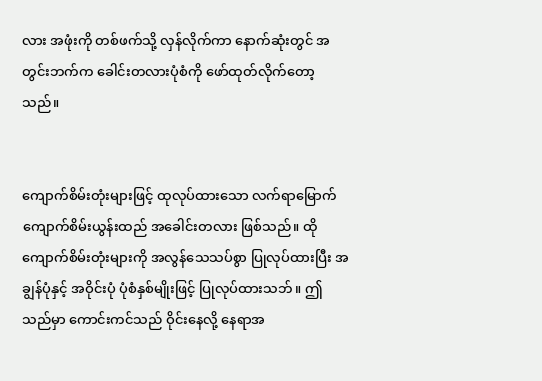လား အဖုံးကို တစ်ဖက်သို့ လှန်လိုက်ကာ နောက်ဆုံးတွင် အတွင်းဘက်က ခေါင်းတလားပုံစံကို ဖော်ထုတ်လိုက်တော့သည်။


ကျောက်စိမ်းတုံးများဖြင့် ထုလုပ်ထားသော လက်ရာမြောက် ကျောက်စိမ်းယွန်းထည် အခေါင်းတလား ဖြစ်သည်။ ထိုကျောက်စိမ်းတုံးများကို အလွန်သေသပ်စွာ ပြုလုပ်ထားပြီး အချွန်ပုံနှင့် အဝိုင်းပုံ ပုံစံနှစ်မျိုးဖြင့် ပြုလုပ်ထားသဘ်။ ဤသည်မှာ ကောင်းကင်သည် ဝိုင်းနေလို့ နေရာအ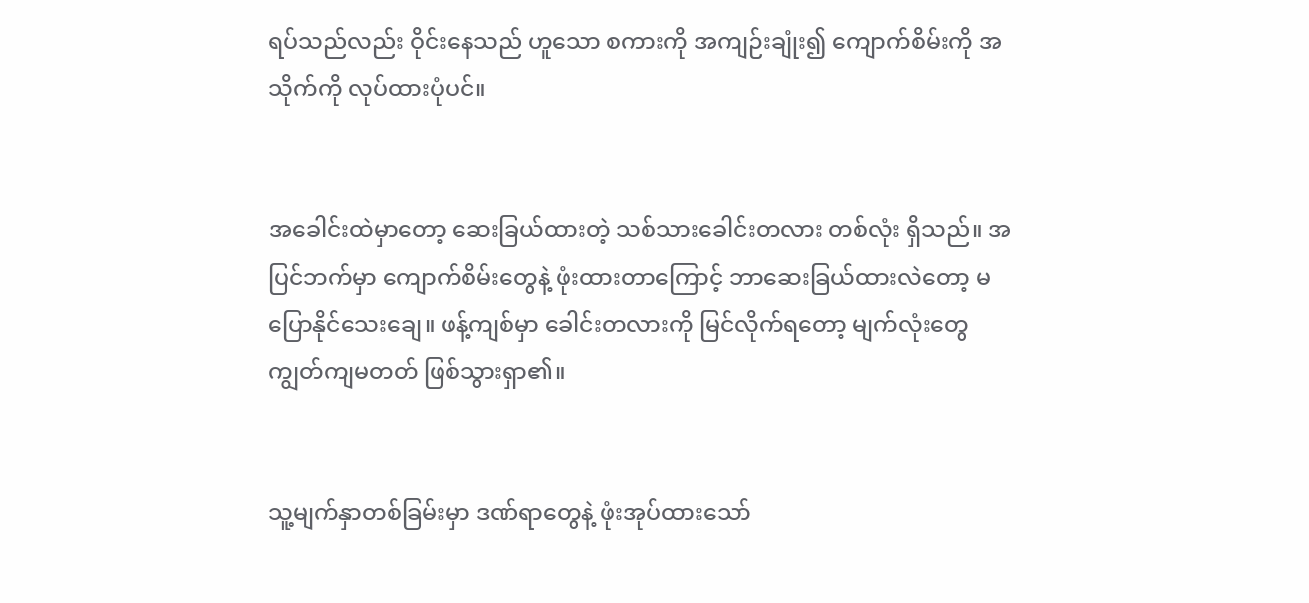ရပ်သည်လည်း ဝိုင်းနေသည် ဟူသော စကားကို အကျဉ်းချုံး၍ ကျောက်စိမ်းကို အသိုက်ကို လုပ်ထားပုံပင်။


အခေါင်းထဲမှာတော့ ဆေးခြယ်ထားတဲ့ သစ်သားခေါင်းတလား တစ်လုံး ရှိသည်။ အပြင်ဘက်မှာ ကျောက်စိမ်းတွေနဲ့ ဖုံးထားတာကြောင့် ဘာဆေးခြယ်ထားလဲတော့ မပြောနိုင်သေးချေ။ ဖန့်ကျစ်မှာ ခေါင်းတလားကို မြင်လိုက်ရတော့ မျက်လုံးတွေ ကျွတ်ကျမတတ် ဖြစ်သွားရှာ၏။


သူ့မျက်နှာတစ်ခြမ်းမှာ ဒဏ်ရာတွေနဲ့ ဖုံးအုပ်ထားသော်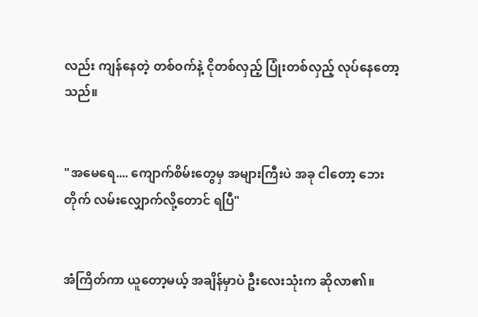လည်း ကျန်နေတဲ့ တစ်ဝက်နဲ့ ငိုတစ်လှည့် ပြုံးတစ်လှည့် လုပ်နေတော့သည်။


"အမေရေ.... ကျောက်စိမ်းတွေမှ အများကြီးပဲ အခု ငါတော့ ဘေးတိုက် လမ်းလျှောက်လို့တောင် ရပြီ"


အံကြိတ်ကာ ယူတော့မယ့် အချိန်မှာပဲ ဦးလေးသုံးက ဆိုလာ၏။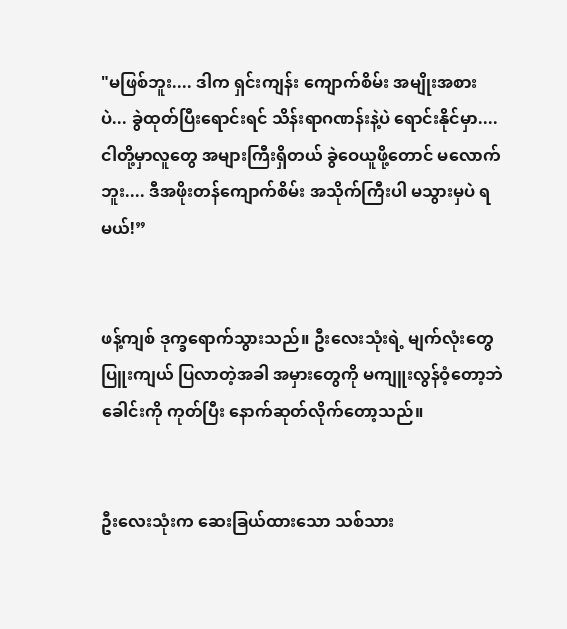"မဖြစ်ဘူး.... ဒါက ရှင်းကျန်း ကျောက်စိမ်း အမျိုးအစားပဲ... ခွဲထုတ်ပြီးရောင်းရင် သိန်းရာဂဏန်းနဲ့ပဲ ရောင်းနိုင်မှာ.... ငါတို့မှာလူတွေ အများကြီးရှိတယ် ခွဲဝေယူဖို့တောင် မလောက်ဘူး.... ဒီအဖိုးတန်ကျောက်စိမ်း အသိုက်ကြီးပါ မသွားမှပဲ ရမယ်!”


ဖန့်ကျစ် ဒုက္ခရောက်သွားသည်။ ဦးလေးသုံးရဲ့ မျက်လုံးတွေ ပြူးကျယ် ပြလာတဲ့အခါ အမှားတွေကို မကျူးလွန်ဝံ့တော့ဘဲ ခေါင်းကို ကုတ်ပြီး နောက်ဆုတ်လိုက်တော့သည်။


ဦးလေးသုံးက ဆေးခြယ်ထားသော သစ်သား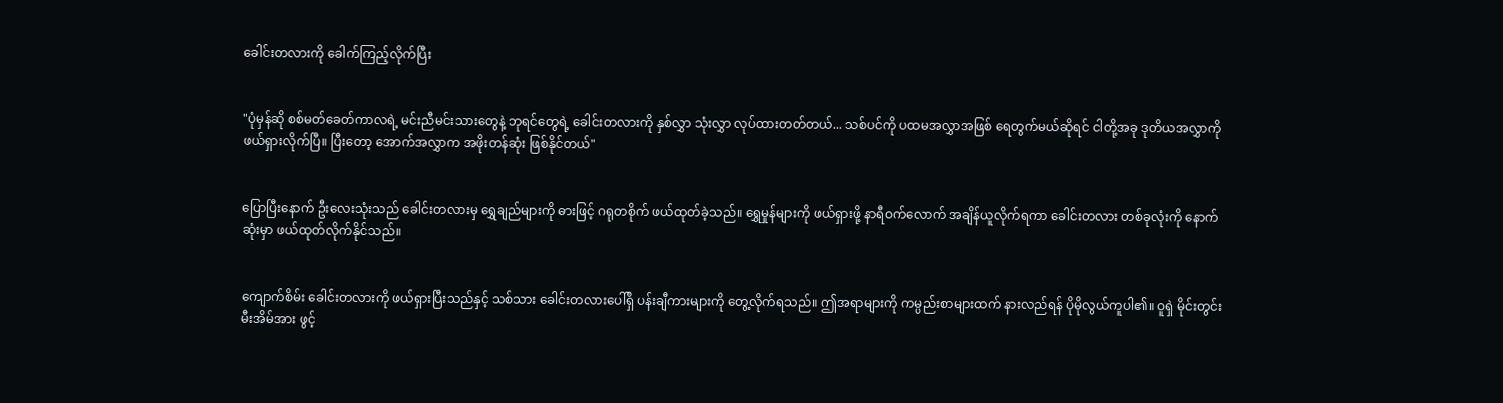ခေါင်းတလားကို ခေါက်ကြည့်လိုက်ပြီး


"ပုံမှန်ဆို စစ်မတ်ခေတ်ကာလရဲ့ မင်းညီမင်းသားတွေနဲ့ ဘုရင်တွေရဲ့ ခေါင်းတလားကို နှစ်လွှာ သုံးလွှာ လုပ်ထားတတ်တယ်... သစ်ပင်ကို ပထမအလွှာအဖြစ် ရေတွက်မယ်ဆိုရင် ငါတို့အခု ဒုတိယအလွှာကို ဖယ်ရှားလိုက်ပြီ။ ပြီးတော့ အောက်အလွှာက အဖိုးတန်ဆုံး ဖြစ်နိုင်တယ်"


ပြောပြီးနောက် ဦးလေးသုံးသည် ခေါင်းတလားမှ ရွှေချည်များကို ဓားဖြင့် ဂရုတစိုက် ဖယ်ထုတ်ခဲ့သည်။ ရွှေမှုန်များကို ဖယ်ရှားဖို့ နာရီဝက်လောက် အချိန်ယူလိုက်ရကာ ခေါင်းတလား တစ်ခုလုံးကို နောက်ဆုံးမှာ ဖယ်ထုတ်လိုက်နိုင်သည်။


ကျောက်စိမ်း ခေါင်းတလားကို ဖယ်ရှားပြီးသည်နှင့် သစ်သား ခေါင်းတလားပေါ်ရှိ ပန်းချီကားများကို တွေ့လိုက်ရသည်။ ဤအရာများကို ကမ္ပည်းစာများထက် နားလည်ရန် ပိုမိုလွယ်ကူပါ၏။ ဝူရှဲ မိုင်းတွင်းမီးအိမ်အား ဖွင့်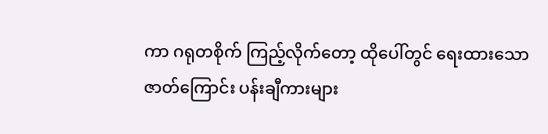ကာ ဂရုတစိုက် ကြည့်လိုက်တော့ ထိုပေါ်တွင် ရေးထားသော ဇာတ်ကြောင်း ပန်းချီကားများ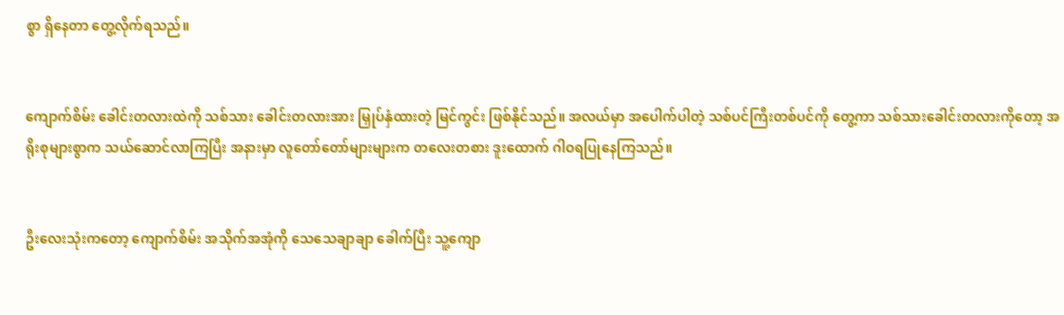စွာ ရှိနေတာ တွေ့လိုက်ရသည်။


ကျောက်စိမ်း ခေါင်းတလားထဲကို သစ်သား ခေါင်းတလားအား မြှုပ်နှံထားတဲ့ မြင်ကွင်း ဖြစ်နိုင်သည်။ အလယ်မှာ အပေါက်ပါတဲ့ သစ်ပင်ကြီးတစ်ပင်ကို တွေ့ကာ သစ်သားခေါင်းတလားကိုတော့ အရိုးစုများစွာက သယ်ဆောင်လာကြပြီး အနားမှာ လူတော်တော်များများက တလေးတစား ဒူးထောက် ဂါဝရပြုနေကြသည်။


ဦးလေးသုံးကတော့ ကျောက်စိမ်း အသိုက်အအုံကို သေသေချာချာ ခေါက်ပြီး သူ့ကျော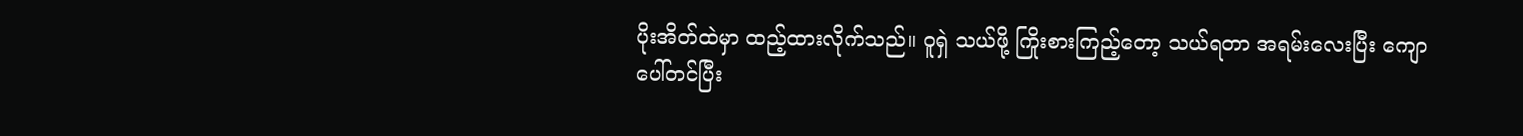ပိုးအိတ်ထဲမှာ ထည့်ထားလိုက်သည်။ ဝူရှဲ သယ်ဖို့ ကြိုးစားကြည့်တော့ သယ်ရတာ အရမ်းလေးပြီး ကျောပေါ်တင်ပြီး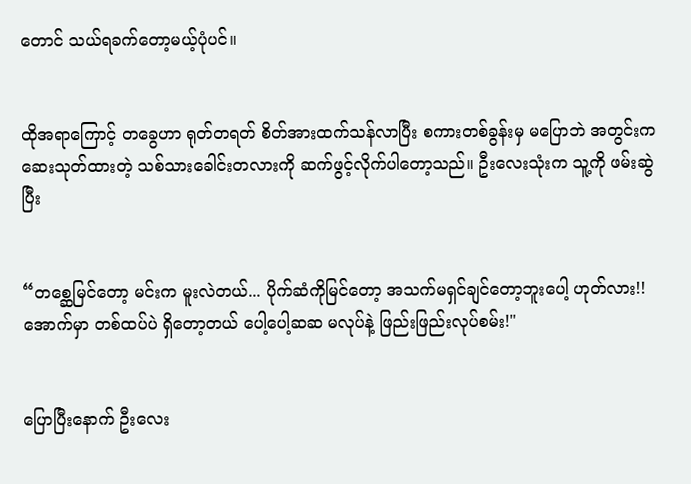တောင် သယ်ရခက်တော့မယ့်ပုံပင်။


ထိုအရာကြောင့် တခွေဟာ ရုတ်တရတ် စိတ်အားထက်သန်လာပြီး စကားတစ်ခွန်းမှ မပြောဘဲ အတွင်းက ဆေးသုတ်ထားတဲ့ သစ်သားခေါင်းတလားကို ဆက်ဖွင့်လိုက်ပါတော့သည်။ ဦးလေးသုံးက သူ့ကို ဖမ်းဆွဲပြီး


“တစ္ဆေမြင်တော့ မင်းက မူးလဲတယ်... ပိုက်ဆံကိုမြင်တော့ အသက်မရှင်ချင်တော့ဘူးပေါ့ ဟုတ်လား!! အောက်မှာ တစ်ထပ်ပဲ ရှိတော့တယ် ပေါ့ပေါ့ဆဆ မလုပ်နဲ့ ဖြည်းဖြည်းလုပ်စမ်း!"


ပြောပြီးနောက် ဦးလေး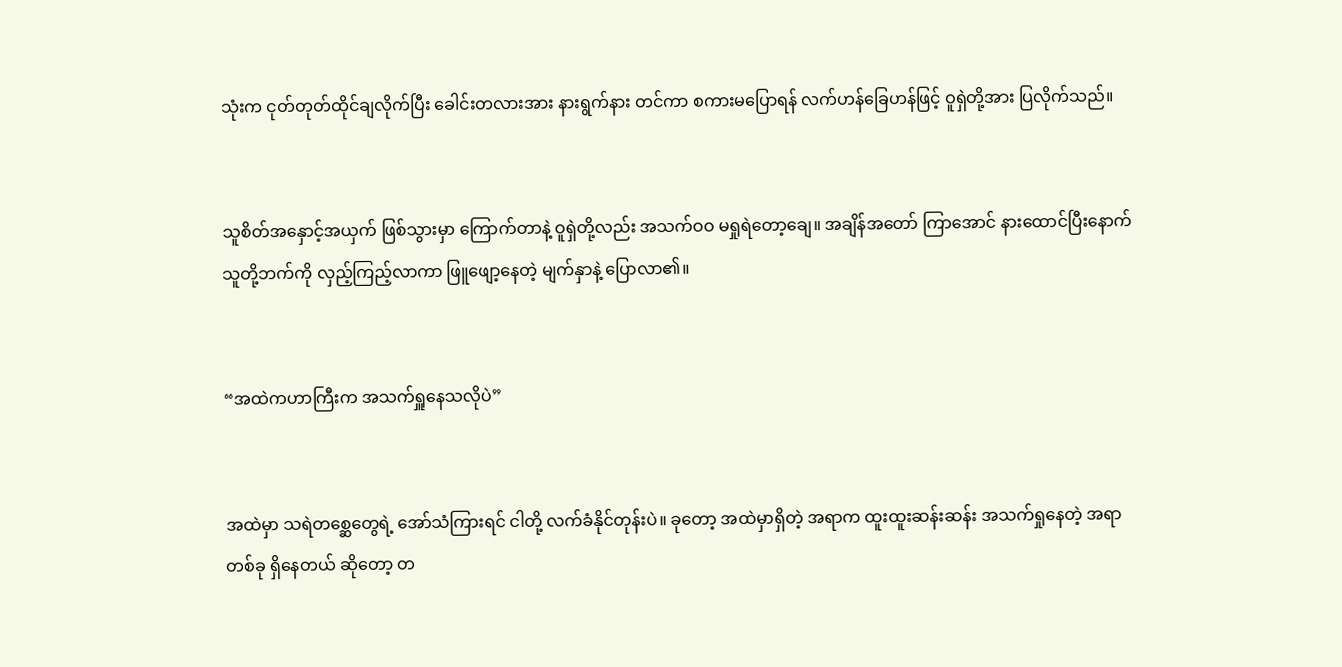သုံးက ငုတ်တုတ်ထိုင်ချလိုက်ပြီး ခေါင်းတလားအား နားရွက်နား တင်ကာ စကားမပြောရန် လက်ဟန်ခြေဟန်ဖြင့် ဝူရှဲတို့အား ပြလိုက်သည်။


သူစိတ်အနှောင့်အယှက် ဖြစ်သွားမှာ ကြောက်တာနဲ့ ဝူရှဲတို့လည်း အသက်ဝဝ မရှုရဲတော့ချေ။ အချိန်အတော် ကြာအောင် နားထောင်ပြီးနောက် သူတို့ဘက်ကို လှည့်ကြည့်လာကာ ဖြူဖျော့နေတဲ့ မျက်နှာနဲ့ ပြောလာ၏။


“အထဲကဟာကြီးက အသက်ရှူနေသလိုပဲ”


အထဲမှာ သရဲတစ္ဆေတွေရဲ့ အော်သံကြားရင် ငါတို့ လက်ခံနိုင်တုန်းပဲ။ ခုတော့ အထဲမှာရှိတဲ့ အရာက ထူးထူးဆန်းဆန်း အသက်ရှုနေတဲ့ အရာတစ်ခု ရှိနေတယ် ဆိုတော့ တ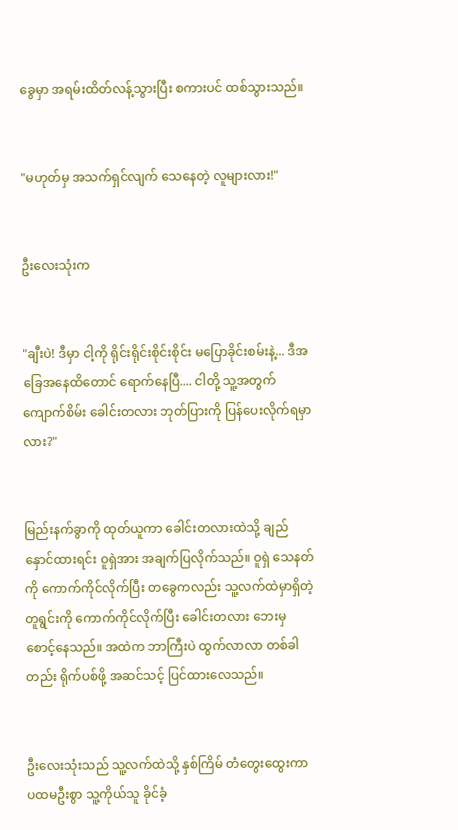ခွေမှာ အရမ်းထိတ်လန့်သွားပြီး စကားပင် ထစ်သွားသည်။


"မဟုတ်မှ အသက်ရှင်လျက် သေနေတဲ့ လူများလား!"


ဦးလေးသုံးက


"ချီးပဲ! ဒီမှာ ငါ့ကို ရိုင်းရိုင်းစိုင်းစိုင်း မပြောခိုင်းစမ်းနဲ့... ဒီအခြေအနေထိတောင် ရောက်နေပြီ.... ငါတို့ သူ့အတွက် ကျောက်စိမ်း ခေါင်းတလား ဘုတ်ပြားကို ပြန်ပေးလိုက်ရမှာလား?"


မြည်းနက်ခွာကို ထုတ်ယူကာ ခေါင်းတလားထဲသို့ ချည်နှောင်ထားရင်း ဝူရှဲအား အချက်ပြလိုက်သည်။ ဝူရှဲ သေနတ်ကို ကောက်ကိုင်လိုက်ပြီး တခွေကလည်း သူ့လက်ထဲမှာရှိတဲ့ တူရွင်းကို ကောက်ကိုင်လိုက်ပြီး ခေါင်းတလား ဘေးမှ စောင့်နေသည်။ အထဲက ဘာကြီးပဲ ထွက်လာလာ တစ်ခါတည်း ရိုက်ပစ်ဖို့ အဆင်သင့် ပြင်ထားလေသည်။


ဦးလေးသုံးသည် သူ့လက်ထဲသို့ နှစ်ကြိမ် တံတွေးထွေးကာ ပထမဦးစွာ သူ့ကိုယ်သူ ခိုင်ခံ့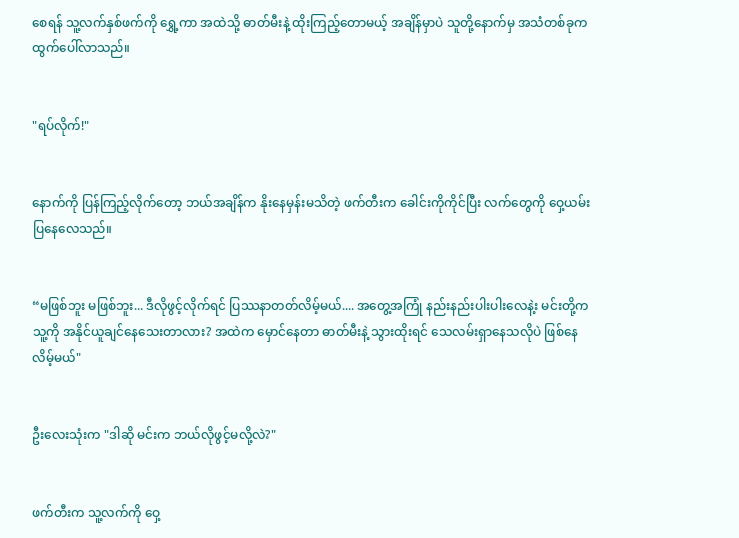စေရန် သူ့လက်နှစ်ဖက်ကို ရွှေ့ကာ အထဲသို့ ဓာတ်မီးနဲ့ ထိုးကြည့်တောမယ့် အချိန်မှာပဲ သူတို့နောက်မှ အသံတစ်ခုက ထွက်ပေါ်လာသည်။


"ရပ်လိုက်!"


နောက်ကို ပြန်ကြည့်လိုက်တော့ ဘယ်အချိန်က နိုးနေမှန်းမသိတဲ့ ဖက်တီးက ခေါင်းကိုကိုင်ပြီး လက်တွေကို ဝှေ့ယမ်းပြနေလေသည်။


“မဖြစ်ဘူး မဖြစ်ဘူး... ဒီလိုဖွင့်လိုက်ရင် ပြဿနာတတ်လိမ့်မယ်.... အတွေ့အကြုံ နည်းနည်းပါးပါးလေနဲ့း မင်းတို့က သူ့ကို အနိုင်ယူချင်နေသေးတာလား? အထဲက မှောင်နေတာ ဓာတ်မီးနဲ့ သွားထိုးရင် သေလမ်းရှာနေသလိုပဲ ဖြစ်နေလိမ့်မယ်"


ဦးလေးသုံးက "ဒါဆို မင်းက ဘယ်လိုဖွင့်မလို့လဲ?"


ဖက်တီးက သူ့လက်ကို ဝှေ့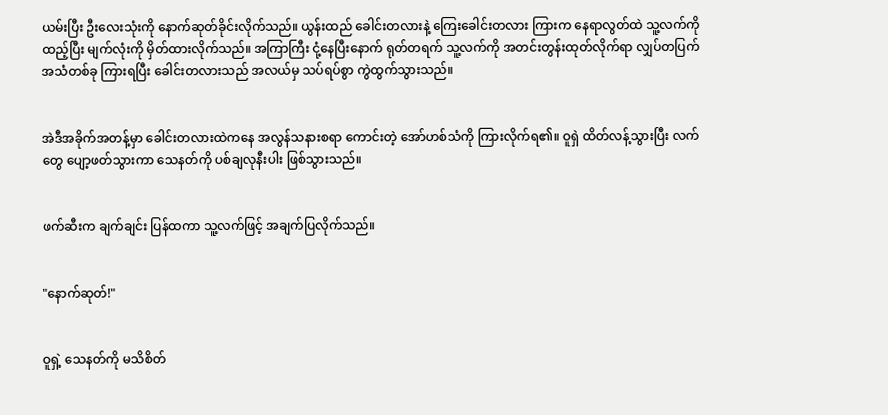ယမ်းပြီး ဦးလေးသုံးကို နောက်ဆုတ်ခိုင်းလိုက်သည်။ ယွန်းထည် ခေါင်းတလားနဲ့ ကြေးခေါင်းတလား ကြားက နေရာလွတ်ထဲ သူ့လက်ကို ထည့်ပြီး မျက်လုံးကို မှိတ်ထားလိုက်သည်။ အကြာကြီး ငုံ့နေပြီးနောက် ရုတ်တရက် သူ့လက်ကို အတင်းတွန်းထုတ်လိုက်ရာ လျှပ်တပြက် အသံတစ်ခု ကြားရပြီး ခေါင်းတလားသည် အလယ်မှ သပ်ရပ်စွာ ကွဲထွက်သွားသည်။


အဲဒီအခိုက်အတန့်မှာ ခေါင်းတလားထဲကနေ အလွန်သနားစရာ ကောင်းတဲ့ အော်ဟစ်သံကို ကြားလိုက်ရ၏။ ဝူရှဲ ထိတ်လန့်သွားပြီး လက်တွေ ပျော့ဖတ်သွားကာ သေနတ်ကို ပစ်ချလုနီးပါး ဖြစ်သွားသည်။


ဖက်ဆီးက ချက်ချင်း ပြန်ထကာ သူ့လက်ဖြင့် အချက်ပြလိုက်သည်။


"နောက်ဆုတ်!"


ဝူရှဲ့ သေနတ်ကို မသိစိတ်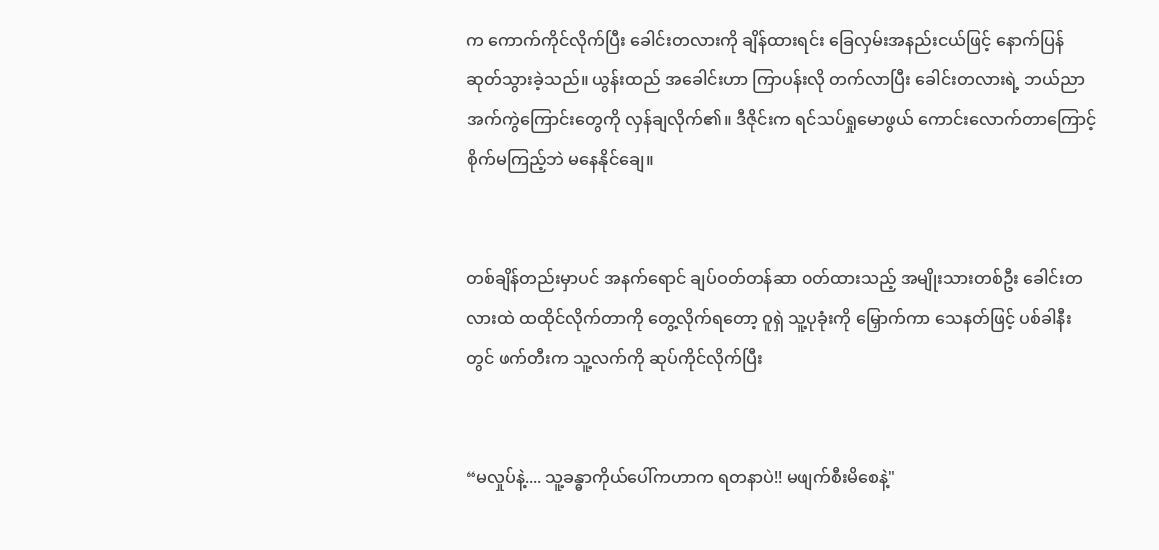က ကောက်ကိုင်လိုက်ပြီး ခေါင်းတလားကို ချိန်ထားရင်း ခြေလှမ်းအနည်းငယ်ဖြင့် နောက်ပြန်ဆုတ်သွားခဲ့သည်။ ယွန်းထည် အခေါင်းဟာ ကြာပန်းလို တက်လာပြီး ခေါင်းတလားရဲ့ ဘယ်ညာ အက်ကွဲကြောင်းတွေကို လှန်ချလိုက်၏။ ဒီဇိုင်းက ရင်သပ်ရှုမောဖွယ် ကောင်းလောက်တာကြောင့် စိုက်မကြည့်ဘဲ မနေနိုင်ချေ။


တစ်ချိန်တည်းမှာပင် အနက်ရောင် ချပ်ဝတ်တန်ဆာ ၀တ်ထားသည့် အမျိုးသားတစ်ဦး ခေါင်းတလားထဲ ထထိုင်လိုက်တာကို တွေ့လိုက်ရတော့ ဝူရှဲ သူ့ပုခုံးကို မြှောက်ကာ သေနတ်ဖြင့် ပစ်ခါနီးတွင် ဖက်တီးက သူ့လက်ကို ဆုပ်ကိုင်လိုက်ပြီး


“မလှုပ်နဲ့.... သူ့ခန္ဓာကိုယ်ပေါ်ကဟာက ရတနာပဲ!! မဖျက်စီးမိစေနဲ့"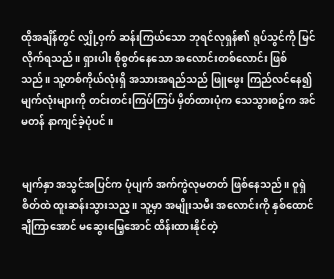ထိုအချိန်တွင် လျှို့ဝှက် ဆန်းကြယ်သော ဘုရင်လုရှန်၏ ရုပ်သွင်ကို မြင်လိုက်ရသည်။ ရှားပါး စိုစွတ်နေသော အလောင်းတစ်လောင်း ဖြစ်သည်။ သူ့တစ်ကိုယ်လုံးရှိ အသားအရည်သည် ဖြူဖွေး ကြည်လင်နေ၍ မျက်လုံးများကို တင်းတင်းကြပ်ကြပ် မှိတ်ထားပုံက သေသွားစဥ်က အင်မတန် နာကျင်ခဲ့ပုံပင်။


မျက်နှာ အသွင်အပြင်က ပုံပျက် အက်ကွဲလုမတတ် ဖြစ်နေသည်။ ဝူရှဲစိတ်ထဲ ထူးဆန်းသွားသည့။ သူ့မှာ အမျိုးသမီး အလောင်းကို နှစ်ထောင်ချီကြာအောင် မဆွေးမြေ့အောင် ထိန်းထားနိုင်တဲ့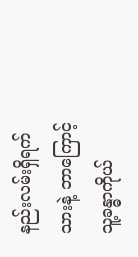နည်းလမ်းရှိရက်သားနဲ့ ဘာကြောင့် သူ့ခန္ဓာကိုယ်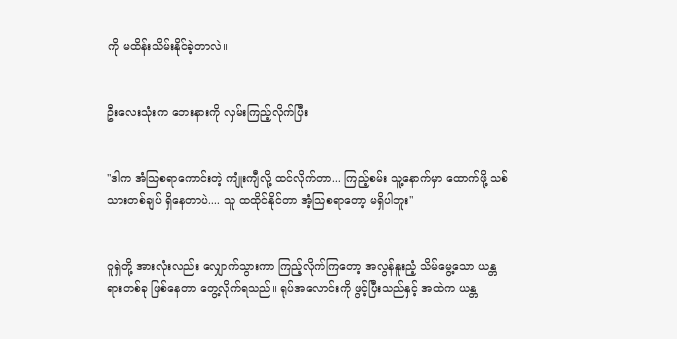ကို မထိန်းသိမ်းနိုင်ခဲ့တာလဲ။


ဦးလေးသုံးက ဘေးနားကို လှမ်းကြည့်လိုက်ပြီး


"ဒါက အံသြစရာကောင်းတဲ့ ကျုံးကျီလို့ ထင်လိုက်တာ... ကြည့်စမ်း သူ့နောက်မှာ ထောက်ဖို့ သစ်သားတစ်ချပ် ရှိနေတာပဲ.... သူ ထထိုင်နိုင်တာ အံ့သြစရာတော့ မရှိပါဘူး"


ဝူရှဲတို့ အားလုံးလည်း လျှောက်သွားကာ ကြည့်လိုက်ကြတော့ အလွန်နူးညံ့ သိမ်မွေ့သော ယန္တရားတစ်ခု ဖြစ်နေတာ တွေ့လိုက်ရသည်။ ရုပ်အလောင်းကို ဖွင့်ပြီးသည်နှင့် အထဲက ယန္တ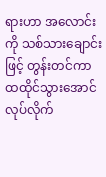ရားဟာ အလောင်းကို သစ်သားချောင်းဖြင့် တွန်းတင်ကာ ထထိုင်သွားအောင် လုပ်လိုက်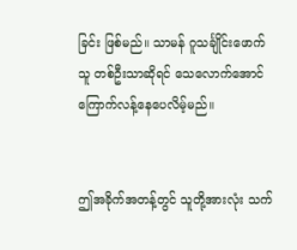ခြင်း ဖြစ်မည်။ သာမန် ဂူသင်္ချိုင်းဖောက်သူ တစ်ဦးသာဆိုရင် သေလောက်အောင် ကြောက်လန့်နေပေလိမ့်မည်။


ဤအခိုက်အတန့်တွင် သူတို့အားလုံး သက်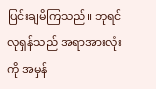ပြင်းချမိကြသည်။ ဘုရင်လုရှန်သည် အရာအားလုံးကို အမှန်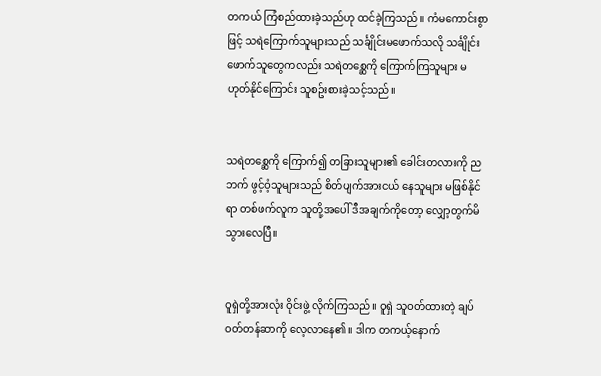တကယ် ကြံစည်ထားခဲ့သည်ဟု ထင်ခဲ့ကြသည်။ ကံမကောင်းစွာဖြင့် သရဲကြောက်သူများသည် သင်္ချိုင်းမဖောက်သလို သင်္ချိုင်းဖောက်သူတွေကလည်း သရဲတစ္ဆေကို ကြောက်ကြသူများ မဟုတ်နိုင်ကြောင်း သူစဥ်းစားခဲ့သင့်သည်။


သရဲတစ္ဆေကို ကြောက်၍ တခြားသူများ၏ ခေါင်းတလားကို ညဘက် ဖွင့်ဝံ့သူများသည် စိတ်ပျက်အားငယ် နေသူများ မဖြစ်နိုင်ရာ တစ်ဖက်လူက သူတို့အပေါ် ဒီအချက်ကိုတော့ လျှော့တွက်မိသွားလေပြီ။


ဝူရှဲတို့အားလုံး ဝိုင်းဖွဲ့ လိုက်ကြသည်။ ဝူရှဲ သူဝတ်ထားတဲ့ ချပ်ဝတ်တန်ဆာကို လေ့လာနေ၏။ ဒါက တကယ့်နောက်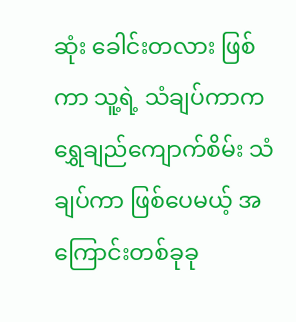ဆုံး ခေါင်းတလား ဖြစ်ကာ သူ့ရဲ့ သံချပ်ကာက ရွှေချည်ကျောက်စိမ်း သံချပ်ကာ ဖြစ်ပေမယ့် အကြောင်းတစ်ခုခု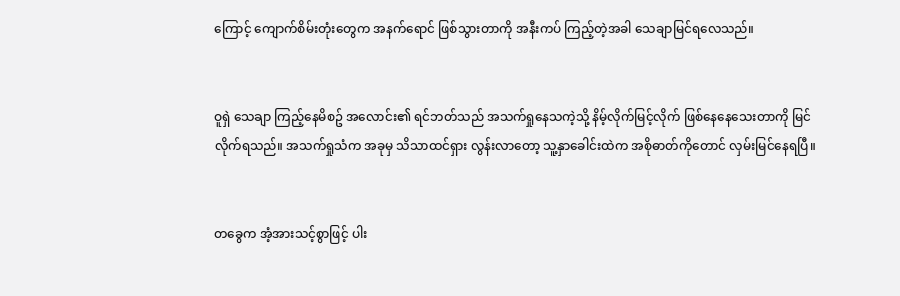ကြောင့် ကျောက်စိမ်းတုံးတွေက အနက်ရောင် ဖြစ်သွားတာကို အနီးကပ် ကြည့်တဲ့အခါ သေချာမြင်ရလေသည်။


ဝူရှဲ သေချာ ကြည့်နေမိစဥ် အလောင်း၏ ရင်ဘတ်သည် အသက်ရှုနေသကဲ့သို့ နိမ့်လိုက်မြင့်လိုက် ဖြစ်နေနေသေးတာကို မြင်လိုက်ရသည်။ အသက်ရှုသံက အခုမှ သိသာထင်ရှား လွန်းလာတော့ သူ့နှာခေါင်းထဲက အစိုဓာတ်ကိုတောင် လှမ်းမြင်နေရပြီ။


တခွေက အံ့အားသင့်စွာဖြင့် ပါး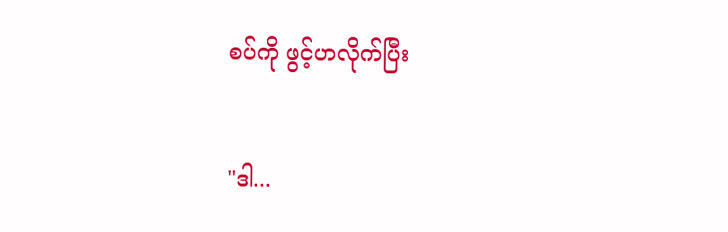စပ်ကို ဖွင့်ဟလိုက်ပြီး


"ဒါ...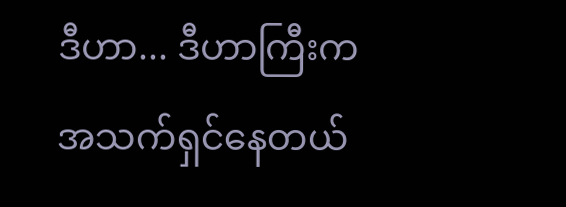ဒီဟာ... ဒီဟာကြီးက အသက်ရှင်နေတယ်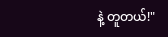နဲ့ တူတယ်!"